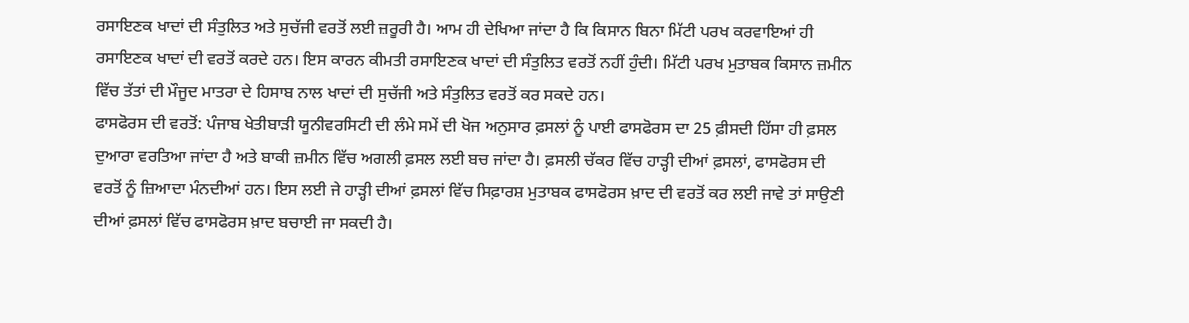ਰਸਾਇਣਕ ਖਾਦਾਂ ਦੀ ਸੰਤੁਲਿਤ ਅਤੇ ਸੁਚੱਜੀ ਵਰਤੋਂ ਲਈ ਜ਼ਰੂਰੀ ਹੈ। ਆਮ ਹੀ ਦੇਖਿਆ ਜਾਂਦਾ ਹੈ ਕਿ ਕਿਸਾਨ ਬਿਨਾ ਮਿੱਟੀ ਪਰਖ ਕਰਵਾਇਆਂ ਹੀ ਰਸਾਇਣਕ ਖਾਦਾਂ ਦੀ ਵਰਤੋਂ ਕਰਦੇ ਹਨ। ਇਸ ਕਾਰਨ ਕੀਮਤੀ ਰਸਾਇਣਕ ਖਾਦਾਂ ਦੀ ਸੰਤੁਲਿਤ ਵਰਤੋਂ ਨਹੀਂ ਹੁੰਦੀ। ਮਿੱਟੀ ਪਰਖ ਮੁਤਾਬਕ ਕਿਸਾਨ ਜ਼ਮੀਨ ਵਿੱਚ ਤੱਤਾਂ ਦੀ ਮੌਜੂਦ ਮਾਤਰਾ ਦੇ ਹਿਸਾਬ ਨਾਲ ਖਾਦਾਂ ਦੀ ਸੁਚੱਜੀ ਅਤੇ ਸੰਤੁਲਿਤ ਵਰਤੋਂ ਕਰ ਸਕਦੇ ਹਨ।
ਫਾਸਫੋਰਸ ਦੀ ਵਰਤੋਂ: ਪੰਜਾਬ ਖੇਤੀਬਾੜੀ ਯੂਨੀਵਰਸਿਟੀ ਦੀ ਲੰਮੇ ਸਮੇਂ ਦੀ ਖੋਜ ਅਨੁਸਾਰ ਫ਼ਸਲਾਂ ਨੂੰ ਪਾਈ ਫਾਸਫੋਰਸ ਦਾ 25 ਫ਼ੀਸਦੀ ਹਿੱਸਾ ਹੀ ਫ਼ਸਲ ਦੁਆਰਾ ਵਰਤਿਆ ਜਾਂਦਾ ਹੈ ਅਤੇ ਬਾਕੀ ਜ਼ਮੀਨ ਵਿੱਚ ਅਗਲੀ ਫ਼ਸਲ ਲਈ ਬਚ ਜਾਂਦਾ ਹੈ। ਫ਼ਸਲੀ ਚੱਕਰ ਵਿੱਚ ਹਾੜ੍ਹੀ ਦੀਆਂ ਫ਼ਸਲਾਂ, ਫਾਸਫੋਰਸ ਦੀ ਵਰਤੋਂ ਨੂੰ ਜ਼ਿਆਦਾ ਮੰਨਦੀਆਂ ਹਨ। ਇਸ ਲਈ ਜੇ ਹਾੜ੍ਹੀ ਦੀਆਂ ਫ਼ਸਲਾਂ ਵਿੱਚ ਸਿਫ਼ਾਰਸ਼ ਮੁਤਾਬਕ ਫਾਸਫੋਰਸ ਖ਼ਾਦ ਦੀ ਵਰਤੋਂ ਕਰ ਲਈ ਜਾਵੇ ਤਾਂ ਸਾਉਣੀ ਦੀਆਂ ਫ਼ਸਲਾਂ ਵਿੱਚ ਫਾਸਫੋਰਸ ਖ਼ਾਦ ਬਚਾਈ ਜਾ ਸਕਦੀ ਹੈ।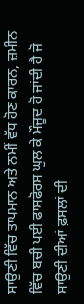ਸਾਉਣੀ ਵਿੱਚ ਤਾਪਮਾਨ ਅਤੇ ਨਮੀਂ ਵੱਧ ਹੋਣ ਕਾਰਨ, ਜ਼ਮੀਨ ਵਿੱਚ ਬਚੀ ਪਈ ਫਾਸਫੋਰਸ ਘੁਲ ਕੇ ਮੌਜੂਦ ਹੋ ਜਾਂਦੀ ਹੈ ਜੋ ਸਾਉਣੀ ਦੀਆਂ ਫ਼ਸਲਾਂ ਦੀ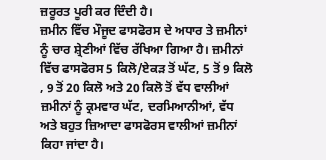ਜ਼ਰੂਰਤ ਪੂਰੀ ਕਰ ਦਿੰਦੀ ਹੈ।
ਜ਼ਮੀਨ ਵਿੱਚ ਮੌਜੂਦ ਫਾਸਫੋਰਸ ਦੇ ਅਧਾਰ ਤੇ ਜ਼ਮੀਨਾਂ ਨੂੰ ਚਾਰ ਸ਼੍ਰੇਣੀਆਂ ਵਿੱਚ ਰੱਖਿਆ ਗਿਆ ਹੈ। ਜ਼ਮੀਨਾਂ ਵਿੱਚ ਫਾਸਫੋਰਸ 5 ਕਿਲੋ/ਏਕੜ ਤੋਂ ਘੱਟ, 5 ਤੋਂ 9 ਕਿਲੋ , 9 ਤੋਂ 20 ਕਿਲੋ ਅਤੇ 20 ਕਿਲੋ ਤੋਂ ਵੱਧ ਵਾਲੀਆਂ ਜ਼ਮੀਨਾਂ ਨੂੰ ਕ੍ਰਮਵਾਰ ਘੱਟ, ਦਰਮਿਆਨੀਆਂ, ਵੱਧ ਅਤੇ ਬਹੁਤ ਜ਼ਿਆਦਾ ਫਾਸਫੋਰਸ ਵਾਲੀਆਂ ਜ਼ਮੀਨਾਂ ਕਿਹਾ ਜਾਂਦਾ ਹੈ।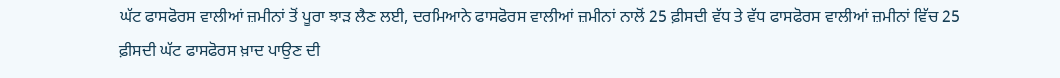ਘੱਟ ਫਾਸਫੋਰਸ ਵਾਲੀਆਂ ਜ਼ਮੀਨਾਂ ਤੋਂ ਪੂਰਾ ਝਾੜ ਲੈਣ ਲਈ, ਦਰਮਿਆਨੇ ਫਾਸਫੋਰਸ ਵਾਲੀਆਂ ਜ਼ਮੀਨਾਂ ਨਾਲੋਂ 25 ਫ਼ੀਸਦੀ ਵੱਧ ਤੇ ਵੱਧ ਫਾਸਫੋਰਸ ਵਾਲੀਆਂ ਜ਼ਮੀਨਾਂ ਵਿੱਚ 25 ਫ਼ੀਸਦੀ ਘੱਟ ਫਾਸਫੋਰਸ ਖ਼ਾਦ ਪਾਉਣ ਦੀ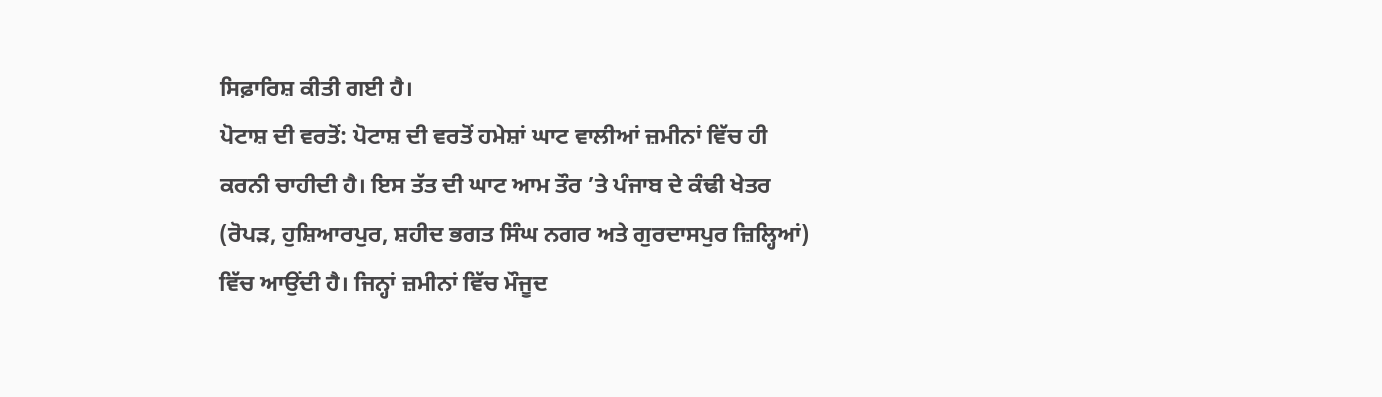ਸਿਫ਼ਾਰਿਸ਼ ਕੀਤੀ ਗਈ ਹੈ।
ਪੋਟਾਸ਼ ਦੀ ਵਰਤੋਂ: ਪੋਟਾਸ਼ ਦੀ ਵਰਤੋਂ ਹਮੇਸ਼ਾਂ ਘਾਟ ਵਾਲੀਆਂ ਜ਼ਮੀਨਾਂ ਵਿੱਚ ਹੀ ਕਰਨੀ ਚਾਹੀਦੀ ਹੈ। ਇਸ ਤੱਤ ਦੀ ਘਾਟ ਆਮ ਤੌਰ ’ਤੇ ਪੰਜਾਬ ਦੇ ਕੰਢੀ ਖੇਤਰ (ਰੋਪੜ, ਹੁਸ਼ਿਆਰਪੁਰ, ਸ਼ਹੀਦ ਭਗਤ ਸਿੰਘ ਨਗਰ ਅਤੇ ਗੁਰਦਾਸਪੁਰ ਜ਼ਿਲ੍ਹਿਆਂ) ਵਿੱਚ ਆਉਂਦੀ ਹੈ। ਜਿਨ੍ਹਾਂ ਜ਼ਮੀਨਾਂ ਵਿੱਚ ਮੌਜੂਦ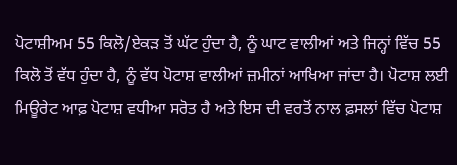ਪੋਟਾਸ਼ੀਅਮ 55 ਕਿਲੋ/ਏਕੜ ਤੋਂ ਘੱਟ ਹੁੰਦਾ ਹੈ, ਨੂੰ ਘਾਟ ਵਾਲੀਆਂ ਅਤੇ ਜਿਨ੍ਹਾਂ ਵਿੱਚ 55 ਕਿਲੋ ਤੋਂ ਵੱਧ ਹੁੰਦਾ ਹੈ, ਨੂੰ ਵੱਧ ਪੋਟਾਸ਼ ਵਾਲੀਆਂ ਜ਼ਮੀਨਾਂ ਆਖਿਆ ਜਾਂਦਾ ਹੈ। ਪੋਟਾਸ਼ ਲਈ ਮਿਊਰੇਟ ਆਫ਼ ਪੋਟਾਸ਼ ਵਧੀਆ ਸਰੋਤ ਹੈ ਅਤੇ ਇਸ ਦੀ ਵਰਤੋਂ ਨਾਲ ਫ਼ਸਲਾਂ ਵਿੱਚ ਪੋਟਾਸ਼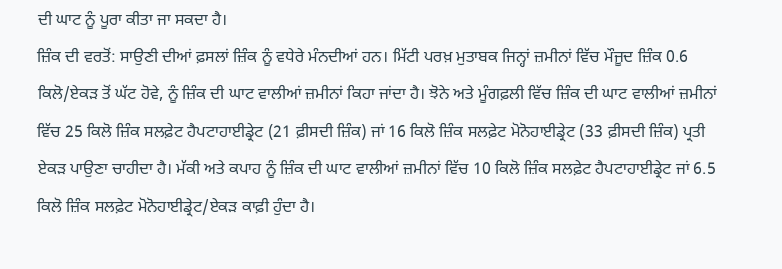ਦੀ ਘਾਟ ਨੂੰ ਪੂਰਾ ਕੀਤਾ ਜਾ ਸਕਦਾ ਹੈ।
ਜ਼ਿੰਕ ਦੀ ਵਰਤੋਂ: ਸਾਉਣੀ ਦੀਆਂ ਫ਼ਸਲਾਂ ਜ਼ਿੰਕ ਨੂੰ ਵਧੇਰੇ ਮੰਨਦੀਆਂ ਹਨ। ਮਿੱਟੀ ਪਰਖ਼ ਮੁਤਾਬਕ ਜਿਨ੍ਹਾਂ ਜ਼ਮੀਨਾਂ ਵਿੱਚ ਮੌਜੂਦ ਜ਼ਿੰਕ 0.6 ਕਿਲੋ/ਏਕੜ ਤੋਂ ਘੱਟ ਹੋਵੇ, ਨੂੰ ਜ਼ਿੰਕ ਦੀ ਘਾਟ ਵਾਲੀਆਂ ਜ਼ਮੀਨਾਂ ਕਿਹਾ ਜਾਂਦਾ ਹੈ। ਝੋਨੇ ਅਤੇ ਮੂੰਗਫ਼ਲੀ ਵਿੱਚ ਜ਼ਿੰਕ ਦੀ ਘਾਟ ਵਾਲੀਆਂ ਜ਼ਮੀਨਾਂ ਵਿੱਚ 25 ਕਿਲੋ ਜ਼ਿੰਕ ਸਲਫ਼ੇਟ ਹੈਪਟਾਹਾਈਡ੍ਰੇਟ (21 ਫ਼ੀਸਦੀ ਜ਼ਿੰਕ) ਜਾਂ 16 ਕਿਲੋ ਜ਼ਿੰਕ ਸਲਫ਼ੇਟ ਮੋਨੋਹਾਈਡ੍ਰੇਟ (33 ਫ਼ੀਸਦੀ ਜ਼ਿੰਕ) ਪ੍ਰਤੀ ਏਕੜ ਪਾਉਣਾ ਚਾਹੀਦਾ ਹੈ। ਮੱਕੀ ਅਤੇ ਕਪਾਹ ਨੂੰ ਜ਼ਿੰਕ ਦੀ ਘਾਟ ਵਾਲੀਆਂ ਜ਼ਮੀਨਾਂ ਵਿੱਚ 10 ਕਿਲੋ ਜ਼ਿੰਕ ਸਲਫ਼ੇਟ ਹੈਪਟਾਹਾਈਡ੍ਰੇਟ ਜਾਂ 6.5 ਕਿਲੋ ਜ਼ਿੰਕ ਸਲਫ਼ੇਟ ਮੋਨੋਹਾਈਡ੍ਰੇਟ/ਏਕੜ ਕਾਫ਼ੀ ਹੁੰਦਾ ਹੈ।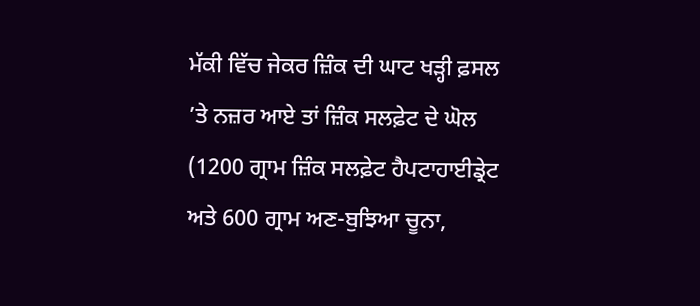ਮੱਕੀ ਵਿੱਚ ਜੇਕਰ ਜ਼ਿੰਕ ਦੀ ਘਾਟ ਖੜ੍ਹੀ ਫ਼ਸਲ ’ਤੇ ਨਜ਼ਰ ਆਏ ਤਾਂ ਜ਼ਿੰਕ ਸਲਫ਼ੇਟ ਦੇ ਘੋਲ (1200 ਗ੍ਰਾਮ ਜ਼ਿੰਕ ਸਲਫ਼ੇਟ ਹੈਪਟਾਹਾਈਡ੍ਰੇਟ ਅਤੇ 600 ਗ੍ਰਾਮ ਅਣ-ਬੁਝਿਆ ਚੂਨਾ,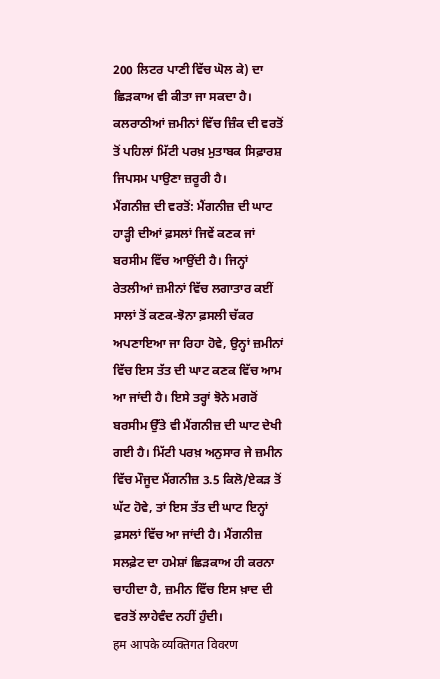200 ਲਿਟਰ ਪਾਣੀ ਵਿੱਚ ਘੋਲ ਕੇ) ਦਾ ਛਿੜਕਾਅ ਵੀ ਕੀਤਾ ਜਾ ਸਕਦਾ ਹੈ। ਕਲਰਾਠੀਆਂ ਜ਼ਮੀਨਾਂ ਵਿੱਚ ਜ਼ਿੰਕ ਦੀ ਵਰਤੋਂ ਤੋਂ ਪਹਿਲਾਂ ਮਿੱਟੀ ਪਰਖ਼ ਮੁਤਾਬਕ ਸਿਫ਼ਾਰਸ਼ ਜਿਪਸਮ ਪਾਉਣਾ ਜ਼ਰੂਰੀ ਹੈ।
ਮੈਂਗਨੀਜ਼ ਦੀ ਵਰਤੋਂ: ਮੈਂਗਨੀਜ਼ ਦੀ ਘਾਟ ਹਾੜ੍ਹੀ ਦੀਆਂ ਫ਼ਸਲਾਂ ਜਿਵੇਂ ਕਣਕ ਜਾਂ ਬਰਸੀਮ ਵਿੱਚ ਆਉਂਦੀ ਹੈ। ਜਿਨ੍ਹਾਂ ਰੇਤਲੀਆਂ ਜ਼ਮੀਨਾਂ ਵਿੱਚ ਲਗਾਤਾਰ ਕਈਂ ਸਾਲਾਂ ਤੋਂ ਕਣਕ-ਝੋਨਾ ਫ਼ਸਲੀ ਚੱਕਰ ਅਪਣਾਇਆ ਜਾ ਰਿਹਾ ਹੋਵੇ, ਉਨ੍ਹਾਂ ਜ਼ਮੀਨਾਂ ਵਿੱਚ ਇਸ ਤੱਤ ਦੀ ਘਾਟ ਕਣਕ ਵਿੱਚ ਆਮ ਆ ਜਾਂਦੀ ਹੈ। ਇਸੇ ਤਰ੍ਹਾਂ ਝੋਨੇ ਮਗਰੋਂ ਬਰਸੀਮ ਉੱਤੇ ਵੀ ਮੈਂਗਨੀਜ਼ ਦੀ ਘਾਟ ਦੇਖੀ ਗਈ ਹੈ। ਮਿੱਟੀ ਪਰਖ਼ ਅਨੁਸਾਰ ਜੇ ਜ਼ਮੀਨ ਵਿੱਚ ਮੌਜੂਦ ਮੈਂਗਨੀਜ਼ 3.5 ਕਿਲੋ/ਏਕੜ ਤੋਂ ਘੱਟ ਹੋਵੇ, ਤਾਂ ਇਸ ਤੱਤ ਦੀ ਘਾਟ ਇਨ੍ਹਾਂ ਫ਼ਸਲਾਂ ਵਿੱਚ ਆ ਜਾਂਦੀ ਹੈ। ਮੈਂਗਨੀਜ਼ ਸਲਫ਼ੇਟ ਦਾ ਹਮੇਸ਼ਾਂ ਛਿੜਕਾਅ ਹੀ ਕਰਨਾ ਚਾਹੀਦਾ ਹੈ, ਜ਼ਮੀਨ ਵਿੱਚ ਇਸ ਖ਼ਾਦ ਦੀ ਵਰਤੋਂ ਲਾਹੇਵੰਦ ਨਹੀਂ ਹੁੰਦੀ।
हम आपके व्यक्तिगत विवरण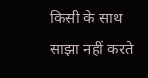किसी के साथ साझा नहीं करते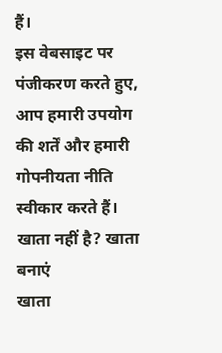हैं।
इस वेबसाइट पर पंजीकरण करते हुए, आप हमारी उपयोग की शर्तें और हमारी गोपनीयता नीति स्वीकार करते हैं।
खाता नहीं है? खाता बनाएं
खाता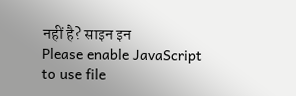नहीं है? साइन इन
Please enable JavaScript to use file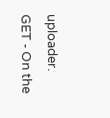uploader.
GET - On the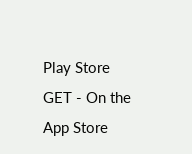Play Store
GET - On the App Store